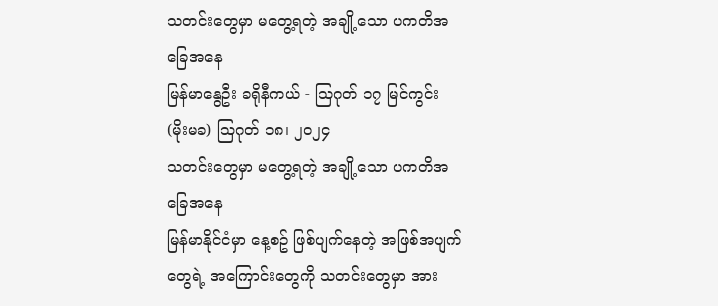သတင်းတွေမှာ မတွေ့ရတဲ့ အချို့သော ပကတိအခြေအနေ
မြန်မာနွေဦး ခရိုနီကယ် - သြဂုတ် ၁၇ မြင်ကွင်း
(မိုးမခ) ဩဂုတ် ၁၈၊ ၂၀၂၄
သတင်းတွေမှာ မတွေ့ရတဲ့ အချို့သော ပကတိအခြေအနေ
မြန်မာနိုင်ငံမှာ နေ့စဥ် ဖြစ်ပျက်နေတဲ့ အဖြစ်အပျက်တွေရဲ့ အကြောင်းတွေကို သတင်းတွေမှာ အား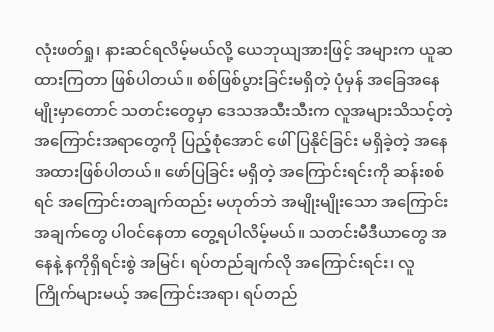လုံးဖတ်ရှု၊ နားဆင်ရလိမ့်မယ်လို့ ယေဘုယျအားဖြင့် အများက ယူဆထားကြတာ ဖြစ်ပါတယ်။ စစ်ဖြစ်ပွားခြင်းမရှိတဲ့ ပုံမှန် အခြေအနေ မျိုးမှာတောင် သတင်းတွေမှာ ဒေသအသီးသီးက လူအများသိသင့်တဲ့ အကြောင်းအရာတွေကို ပြည့်စုံအောင် ဖေါ်ပြနိုင်ခြင်း မရှိခဲ့တဲ့ အနေအထားဖြစ်ပါတယ်။ ဖော်ပြခြင်း မရှိတဲ့ အကြောင်းရင်းကို ဆန်းစစ်ရင် အကြောင်းတချက်ထည်း မဟုတ်ဘဲ အမျိုးမျိုးသော အကြောင်းအချက်တွေ ပါဝင်နေတာ တွေ့ရပါလိမ့်မယ်။ သတင်းမီဒီယာတွေ အနေနဲ့ နကိုရှိရင်းစွဲ အမြင်၊ ရပ်တည်ချက်လို အကြောင်းရင်း၊ လူကြိုက်များမယ့် အကြောင်းအရာ၊ ရပ်တည်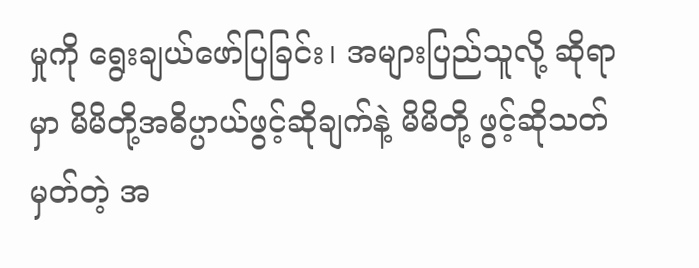မှုကို ရွေးချယ်ဖော်ပြခြင်း၊ အများပြည်သူလို့ ဆိုရာမှာ မိမိတို့အဓိပ္ပာယ်ဖွင့်ဆိုချက်နဲ့ မိမိတို့ ဖွင့်ဆိုသတ်မှတ်တဲ့ အ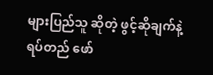များပြည်သူ ဆိုတဲ့ ဖွင့်ဆိုချက်နဲ့ ရပ်တည် ဖော်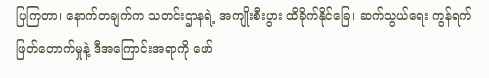ပြကြတာ၊ နောက်တချက်က သတင်းဌာနရဲ့ အကျိုးစီးပွား ထိခိုက်နိုင်ခြေ၊ ဆက်သွယ်ရေး ကွန်ရက်ဖြတ်တောက်မှုနဲ့ ဒီအကြောင်းအရာကို ဖော်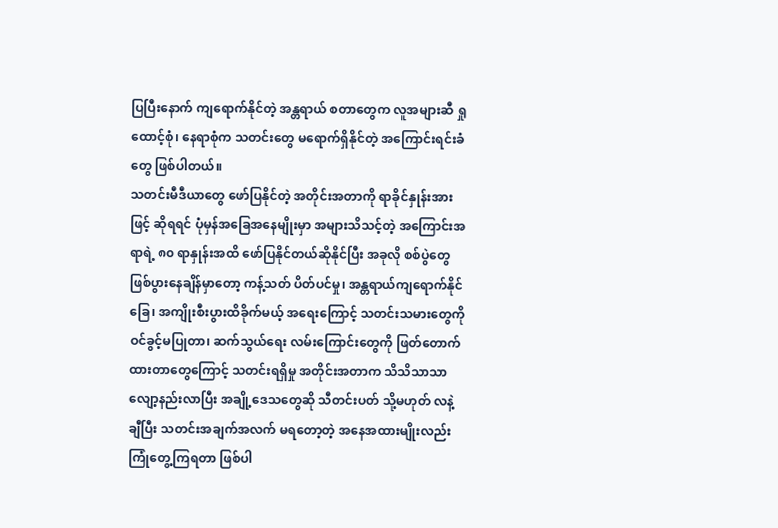ပြပြီးနောက် ကျရောက်နိုင်တဲ့ အန္တရာယ် စတာတွေက လူအများဆီ ရှုထောင့်စုံ၊ နေရာစုံက သတင်းတွေ မရောက်ရှိနိုင်တဲ့ အကြောင်းရင်းခံတွေ ဖြစ်ပါတယ်။
သတင်းမီဒီယာတွေ ဖော်ပြနိုင်တဲ့ အတိုင်းအတာကို ရာခိုင်နှုန်းအားဖြင့် ဆိုရရင် ပုံမှန်အခြေအနေမျိုးမှာ အများသိသင့်တဲ့ အကြောင်းအရာရဲ့ ၈၀ ရာနှုန်းအထိ ဖော်ပြနိုင်တယ်ဆိုနိုင်ပြီး အခုလို စစ်ပွဲတွေ ဖြစ်ပွားနေချိန်မှာတော့ ကန့်သတ် ပိတ်ပင်မှု၊ အန္တရာယ်ကျရောက်နိုင်ခြေ၊ အကျိုးစီးပွားထိခိုက်မယ့် အရေးကြောင့် သတင်းသမားတွေကို ဝင်ခွင့်မပြုတာ၊ ဆက်သွယ်ရေး လမ်းကြောင်းတွေကို ဖြတ်တောက်ထားတာတွေကြောင့် သတင်းရရှိမှု အတိုင်းအတာက သိသိသာသာ လျော့နည်းလာပြီး အချို့ဒေသတွေဆို သီတင်းပတ် သို့မဟုတ် လနဲ့ချီပြီး သတင်းအချက်အလက် မရတော့တဲ့ အနေအထားမျိုးလည်း ကြုံတွေ့ကြရတာ ဖြစ်ပါ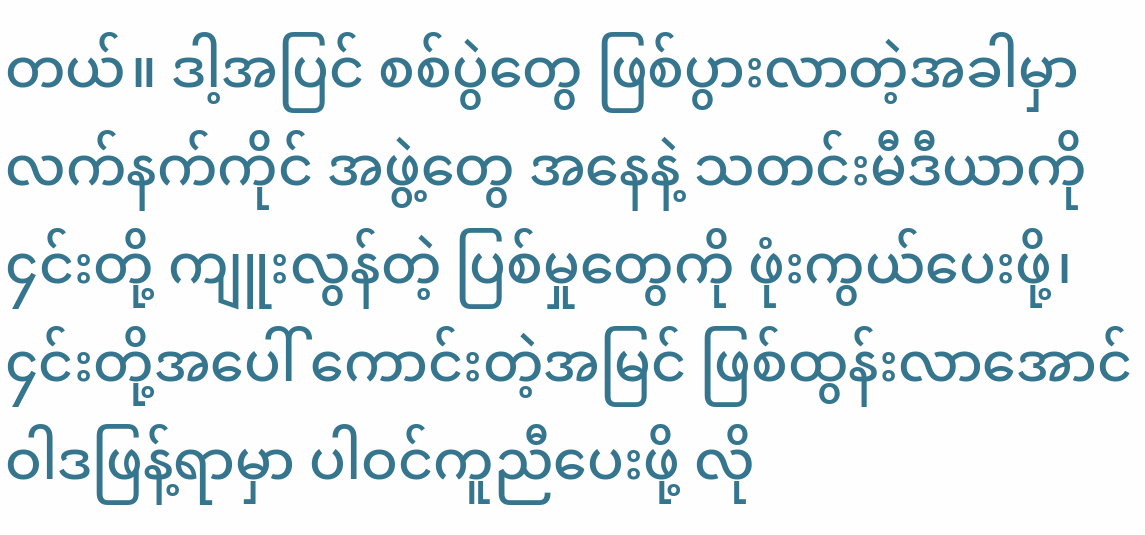တယ်။ ဒါ့အပြင် စစ်ပွဲတွေ ဖြစ်ပွားလာတဲ့အခါမှာ လက်နက်ကိုင် အဖွဲ့တွေ အနေနဲ့ သတင်းမီဒီယာကို ၄င်းတို့ ကျူးလွန်တဲ့ ပြစ်မှုတွေကို ဖုံးကွယ်ပေးဖို့၊ ၄င်းတို့အပေါ် ကောင်းတဲ့အမြင် ဖြစ်ထွန်းလာအောင် ဝါဒဖြန့်ရာမှာ ပါဝင်ကူညီပေးဖို့ လို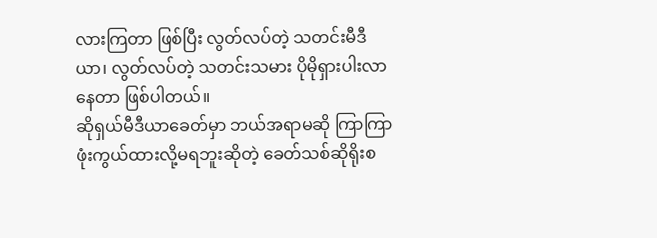လားကြတာ ဖြစ်ပြီး လွတ်လပ်တဲ့ သတင်းမီဒီယာ၊ လွတ်လပ်တဲ့ သတင်းသမား ပိုမိုရှားပါးလာနေတာ ဖြစ်ပါတယ်။
ဆိုရှယ်မီဒီယာခေတ်မှာ ဘယ်အရာမဆို ကြာကြာ ဖုံးကွယ်ထားလို့မရဘူးဆိုတဲ့ ခေတ်သစ်ဆိုရိုးစ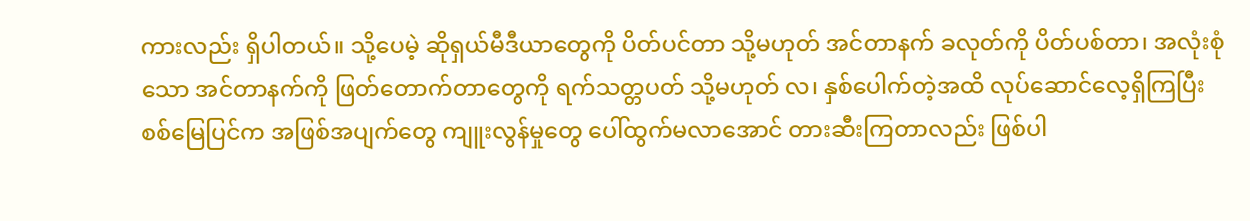ကားလည်း ရှိပါတယ်။ သို့ပေမဲ့ ဆိုရှယ်မီဒီယာတွေကို ပိတ်ပင်တာ သို့မဟုတ် အင်တာနက် ခလုတ်ကို ပိတ်ပစ်တာ၊ အလုံးစုံသော အင်တာနက်ကို ဖြတ်တောက်တာတွေကို ရက်သတ္တပတ် သို့မဟုတ် လ၊ နှစ်ပေါက်တဲ့အထိ လုပ်ဆောင်လေ့ရှိကြပြီး စစ်မြေပြင်က အဖြစ်အပျက်တွေ ကျူးလွန်မှုတွေ ပေါ်ထွက်မလာအောင် တားဆီးကြတာလည်း ဖြစ်ပါ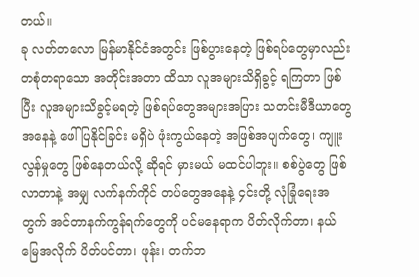တယ်။
ခု လတ်တလော မြန်မာနိုင်ငံအတွင်း ဖြစ်ပွားနေတဲ့ ဖြစ်ရပ်တွေမှာလည်း တစုံတရာသော အတိုင်းအတာ ထိသာ လူအများသိရှိခွင့် ရကြတာ ဖြစ်ပြီး လူအများသိခွင့်မရတဲ့ ဖြစ်ရပ်တွေအများအပြား သတင်းမီဒီယာတွေ အနေနဲ့ ဖေါ်ပြနိုင်ခြင်း မရှိပဲ ဖုံးကွယ်နေတဲ့ အဖြစ်အပျက်တွေ၊ ကျူးလွန်မှုတွေ ဖြစ်နေတယ်လို့ ဆိုရင် မှားမယ် မထင်ပါဘူး။ စစ်ပွဲတွေ ဖြစ်လာတာနဲ့ အမျှ လက်နက်ကိုင် တပ်တွေအနေနဲ့ ၄င်းတို့ လုံခြုံရေးအတွက် အင်တာနက်ကွန်ရက်တွေကို ပင်မနေရာက ပိတ်လိုက်တာ၊ နယ်မြေအလိုက် ပိတ်ပင်တာ၊ ဖုန်း၊ တက်ဘ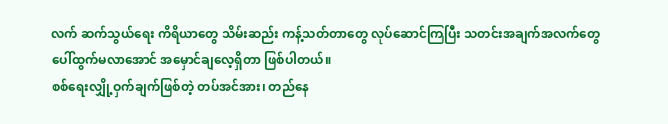လက် ဆက်သွယ်ရေး ကိရိယာတွေ သိမ်းဆည်း ကန့်သတ်တာတွေ လုပ်ဆောင်ကြပြီး သတင်းအချက်အလက်တွေ ပေါ်ထွက်မလာအောင် အမှောင်ချလေ့ရှိတာ ဖြစ်ပါတယ်။
စစ်ရေးလျှို့ဝှက်ချက်ဖြစ်တဲ့ တပ်အင်အား၊ တည်နေ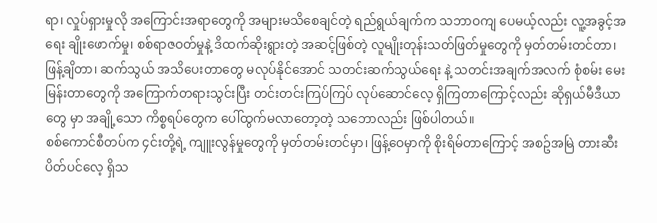ရာ၊ လှုပ်ရှားမှုလို အကြောင်းအရာတွေကို အများမသိစေချင်တဲ့ ရည်ရွယ်ချက်က သဘာဝကျ ပေမယ့်လည်း လူ့အခွင့်အရေး ချိုးဖောက်မှု၊ စစ်ရာဇဝတ်မှုနဲ့ ဒိထက်ဆိုးရွားတဲ့ အဆင့်ဖြစ်တဲ့ လူမျိုးတုန်းသတ်ဖြတ်မှုတွေကို မှတ်တမ်းတင်တာ၊ ဖြန့်ချိတာ၊ ဆက်သွယ် အသိပေးတာတွေ မလုပ်နိုင်အောင် သတင်းဆက်သွယ်ရေး နဲ့ သတင်းအချက်အလက် စုံစမ်း မေးမြန်းတာတွေကို အကြောက်တရားသွင်းပြီး တင်းတင်းကြပ်ကြပ် လုပ်ဆောင်လေ့ ရှိကြတာကြောင့်လည်း ဆိုရှယ်မီဒီယာတွေ မှာ အချို့သော ကိစ္စရပ်တွေက ပေါ်ထွက်မလာတော့တဲ့ သဘောလည်း ဖြစ်ပါတယ်။
စစ်ကောင်စီတပ်က ၄င်းတို့ရဲ့ ကျူးလွန်မှုတွေကို မှတ်တမ်းတင်မှာ၊ ဖြန့်ဝေမှာကို စိုးရိမ်တာကြောင့် အစဥ်အမြဲ တားဆီးပိတ်ပင်လေ့ ရှိသ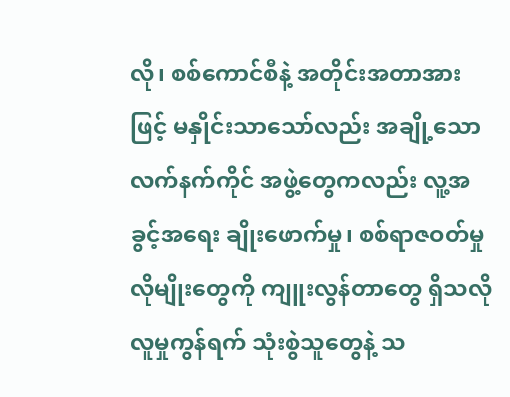လို၊ စစ်ကောင်စီနဲ့ အတိုင်းအတာအားဖြင့် မနှိုင်းသာသော်လည်း အချို့သော လက်နက်ကိုင် အဖွဲ့တွေကလည်း လူ့အခွင့်အရေး ချိုးဖောက်မှု၊ စစ်ရာဇဝတ်မှုလိုမျိုးတွေကို ကျူးလွန်တာတွေ ရှိသလို လူမှုကွန်ရက် သုံးစွဲသူတွေနဲ့ သ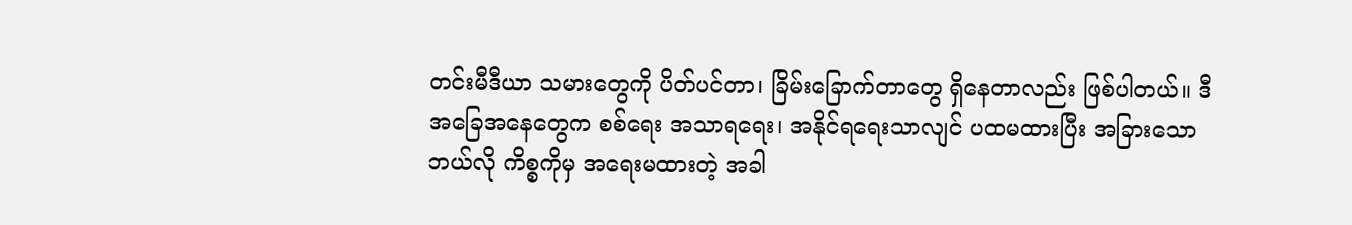တင်းမီဒီယာ သမားတွေကို ပိတ်ပင်တာ၊ ခြိမ်းခြောက်တာတွေ ရှိနေတာလည်း ဖြစ်ပါတယ်။ ဒီအခြေအနေတွေက စစ်ရေး အသာရရေး၊ အနိုင်ရရေးသာလျင် ပထမထားပြီး အခြားသော ဘယ်လို ကိစ္စကိုမှ အရေးမထားတဲ့ အခါ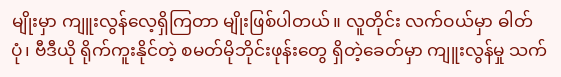မျိုးမှာ ကျူးလွန်လေ့ရှိကြတာ မျိုးဖြစ်ပါတယ်။ လူတိုင်း လက်ဝယ်မှာ ဓါတ်ပုံ၊ ဗီဒီယို ရိုက်ကူးနိုင်တဲ့ စမတ်မိုဘိုင်းဖုန်းတွေ ရှိတဲ့ခေတ်မှာ ကျူးလွန်မှု သက်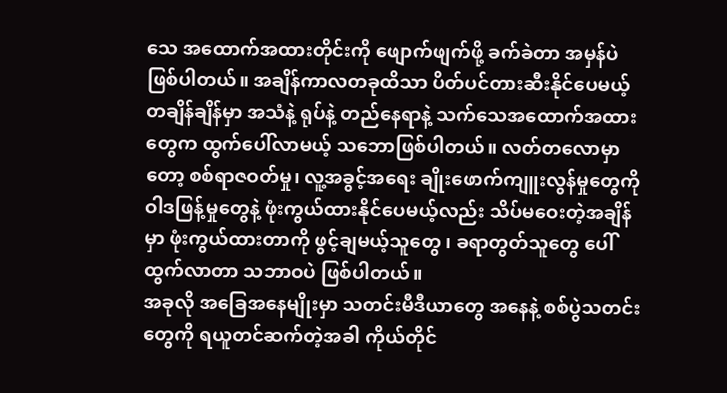သေ အထောက်အထားတိုင်းကို ဖျောက်ဖျက်ဖို့ ခက်ခဲတာ အမှန်ပဲ ဖြစ်ပါတယ်။ အချိန်ကာလတခုထိသာ ပိတ်ပင်တားဆီးနိုင်ပေမယ့် တချိန်ချိန်မှာ အသံနဲ့ ရုပ်နဲ့ တည်နေရာနဲ့ သက်သေအထောက်အထားတွေက ထွက်ပေါ်လာမယ့် သဘောဖြစ်ပါတယ်။ လတ်တလောမှာတော့ စစ်ရာဇဝတ်မှု၊ လူ့အခွင့်အရေး ချိုးဖောက်ကျူးလွန်မှုတွေကို ဝါဒဖြန့်မှုတွေနဲ့ ဖုံးကွယ်ထားနိုင်ပေမယ့်လည်း သိပ်မဝေးတဲ့အချိန်မှာ ဖုံးကွယ်ထားတာကို ဖွင့်ချမယ့်သူတွေ ၊ ခရာတွတ်သူတွေ ပေါ်ထွက်လာတာ သဘာဝပဲ ဖြစ်ပါတယ်။
အခုလို အခြေအနေမျိုးမှာ သတင်းမီဒီယာတွေ အနေနဲ့ စစ်ပွဲသတင်းတွေကို ရယူတင်ဆက်တဲ့အခါ ကိုယ်တိုင်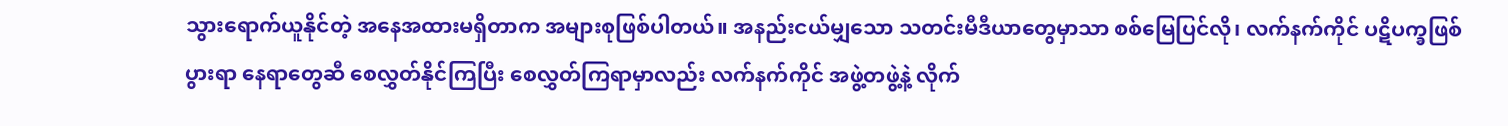သွားရောက်ယူနိုင်တဲ့ အနေအထားမရှိတာက အများစုဖြစ်ပါတယ်။ အနည်းငယ်မျှသော သတင်းမီဒီယာတွေမှာသာ စစ်မြေပြင်လို၊ လက်နက်ကိုင် ပဋိပက္ခဖြစ်ပွားရာ နေရာတွေဆီ စေလွှတ်နိုင်ကြပြီး စေလွှတ်ကြရာမှာလည်း လက်နက်ကိုင် အဖွဲ့တဖွဲ့နဲ့ လိုက်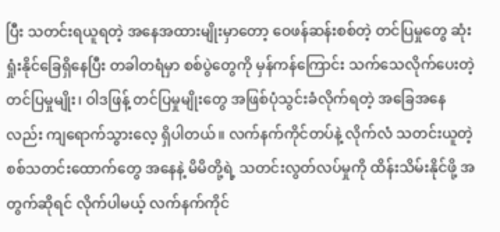ပြီး သတင်းရယူရတဲ့ အနေအထားမျိုးမှာတော့ ဝေဖန်ဆန်းစစ်တဲ့ တင်ပြမှုတွေ ဆုံးရှုံးနိုင်ခြေရှိနေပြီး တခါတရံမှာ စစ်ပွဲတွေကို မှန်ကန်ကြောင်း သက်သေလိုက်ပေးတဲ့ တင်ပြမှုမျိုး၊ ဝါဒဖြန့် တင်ပြမှုမျိုးတွေ အဖြစ်ပုံသွင်းခံလိုက်ရတဲ့ အခြေအနေလည်း ကျရောက်သွားလေ့ ရှိပါတယ်။ လက်နက်ကိုင်တပ်နဲ့ လိုက်လံ သတင်းယူတဲ့ စစ်သတင်းထောက်တွေ အနေနဲ့ မိမိတို့ရဲ့ သတင်းလွတ်လပ်မှုကို ထိန်းသိမ်းနိုင်ဖို့ အတွက်ဆိုရင် လိုက်ပါမယ့် လက်နက်ကိုင်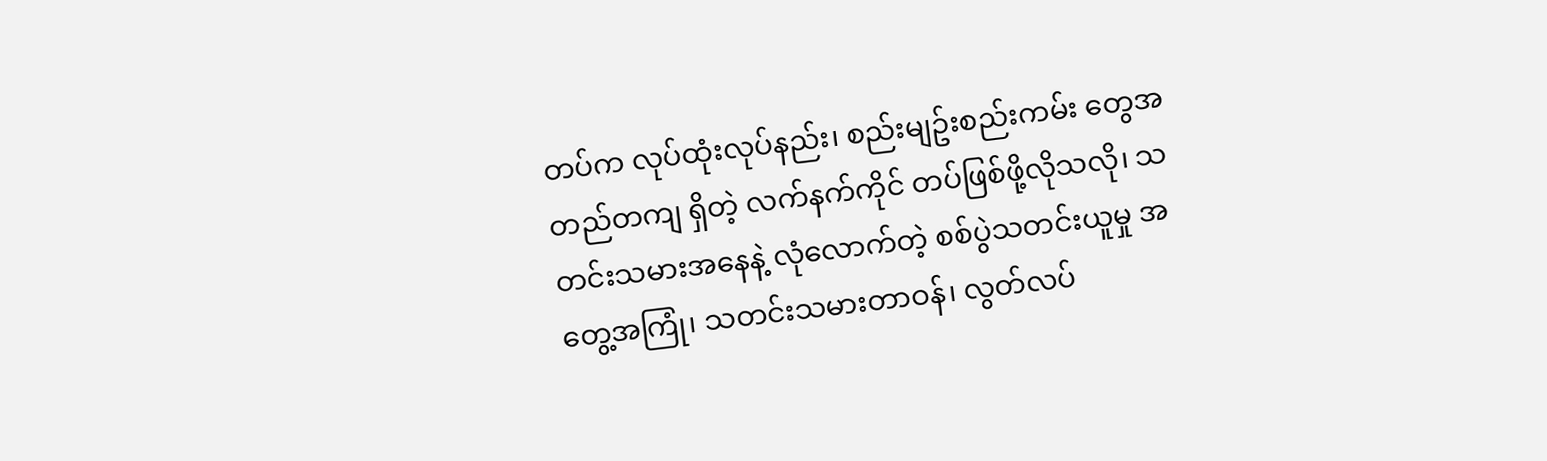တပ်က လုပ်ထုံးလုပ်နည်း၊ စည်းမျဥ်းစည်းကမ်း တွေအတည်တကျ ရှိတဲ့ လက်နက်ကိုင် တပ်ဖြစ်ဖို့လိုသလို၊ သတင်းသမားအနေနဲ့ လုံလောက်တဲ့ စစ်ပွဲသတင်းယူမှု အတွေ့အကြုံ၊ သတင်းသမားတာဝန်၊ လွတ်လပ်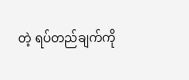တဲ့ ရပ်တည်ချက်ကို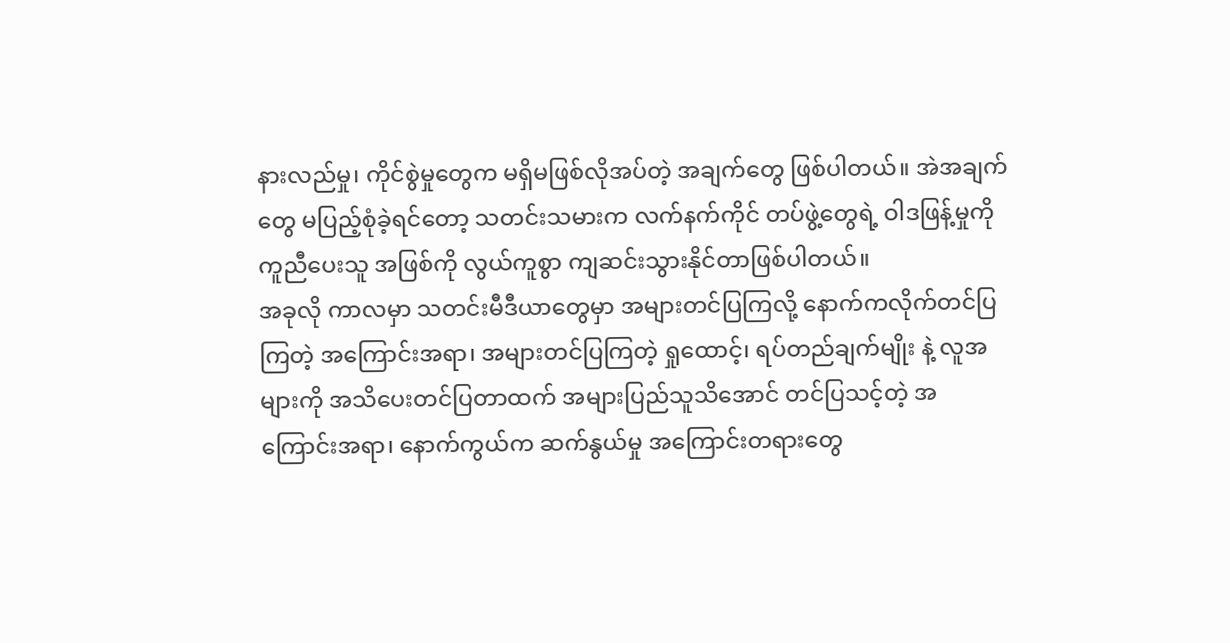နားလည်မှု၊ ကိုင်စွဲမှုတွေက မရှိမဖြစ်လိုအပ်တဲ့ အချက်တွေ ဖြစ်ပါတယ်။ အဲအချက်တွေ မပြည့်စုံခဲ့ရင်တော့ သတင်းသမားက လက်နက်ကိုင် တပ်ဖွဲ့တွေရဲ့ ဝါဒဖြန့်မှုကို ကူညီပေးသူ အဖြစ်ကို လွယ်ကူစွာ ကျဆင်းသွားနိုင်တာဖြစ်ပါတယ်။
အခုလို ကာလမှာ သတင်းမီဒီယာတွေမှာ အများတင်ပြကြလို့ နောက်ကလိုက်တင်ပြကြတဲ့ အကြောင်းအရာ၊ အများတင်ပြကြတဲ့ ရှုထောင့်၊ ရပ်တည်ချက်မျိုး နဲ့ လူအများကို အသိပေးတင်ပြတာထက် အများပြည်သူသိအောင် တင်ပြသင့်တဲ့ အကြောင်းအရာ၊ နောက်ကွယ်က ဆက်နွယ်မှု အကြောင်းတရားတွေ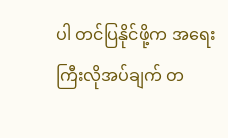ပါ တင်ပြနိုင်ဖို့က အရေးကြီးလိုအပ်ချက် တ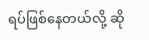ရပ်ဖြစ်နေတယ်လို့ ဆို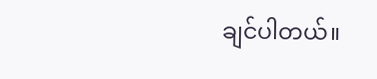ချင်ပါတယ်။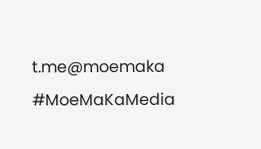t.me@moemaka
#MoeMaKaMedia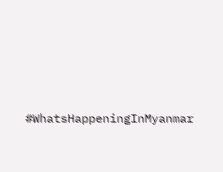#WhatsHappeningInMyanmar